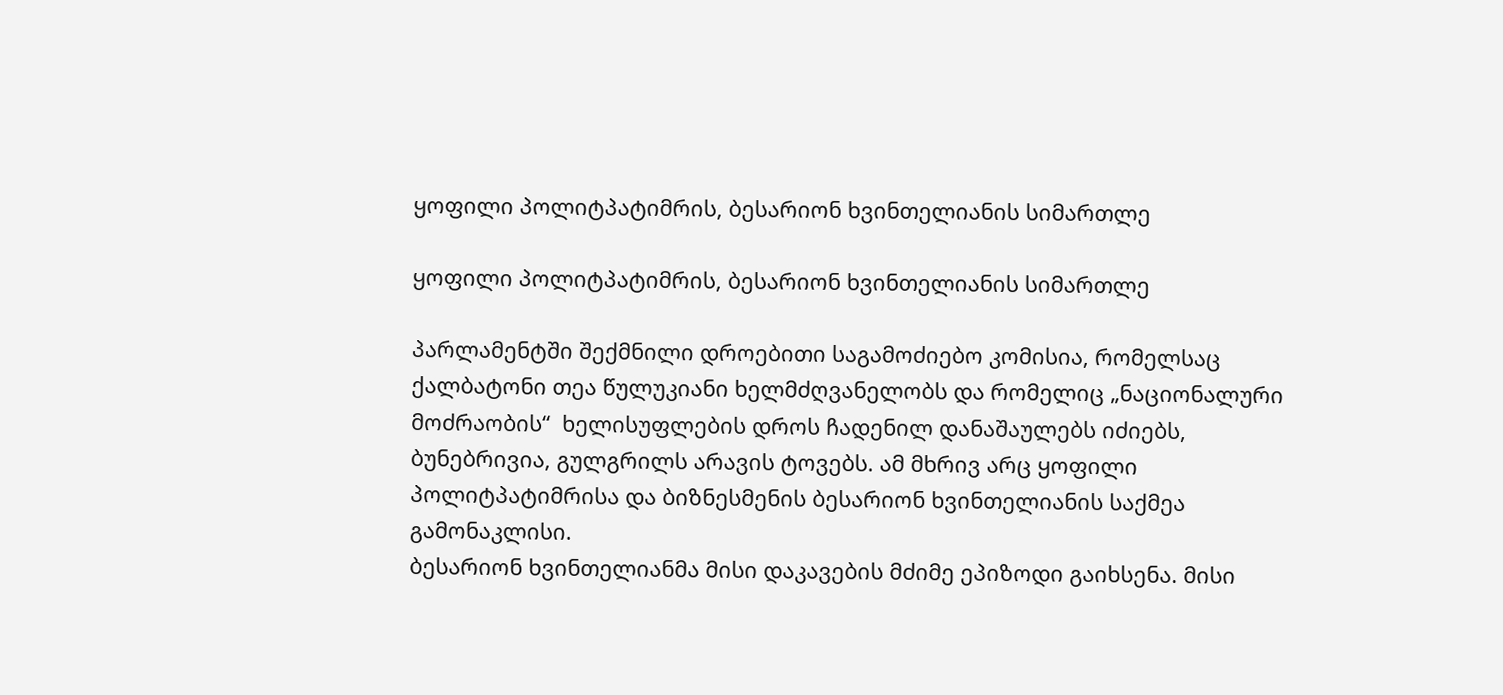ყოფილი პოლიტპატიმრის, ბესარიონ ხვინთელიანის სიმართლე

ყოფილი პოლიტპატიმრის, ბესარიონ ხვინთელიანის სიმართლე

პარლამენტში შექმნილი დროებითი საგამოძიებო კომისია, რომელსაც ქალბატონი თეა წულუკიანი ხელმძღვანელობს და რომელიც „ნაციონალური მოძრაობის“  ხელისუფლების დროს ჩადენილ დანაშაულებს იძიებს,  ბუნებრივია, გულგრილს არავის ტოვებს. ამ მხრივ არც ყოფილი პოლიტპატიმრისა და ბიზნესმენის ბესარიონ ხვინთელიანის საქმეა გამონაკლისი.
ბესარიონ ხვინთელიანმა მისი დაკავების მძიმე ეპიზოდი გაიხსენა. მისი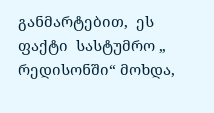განმარტებით,  ეს ფაქტი  სასტუმრო „ რედისონში“ მოხდა,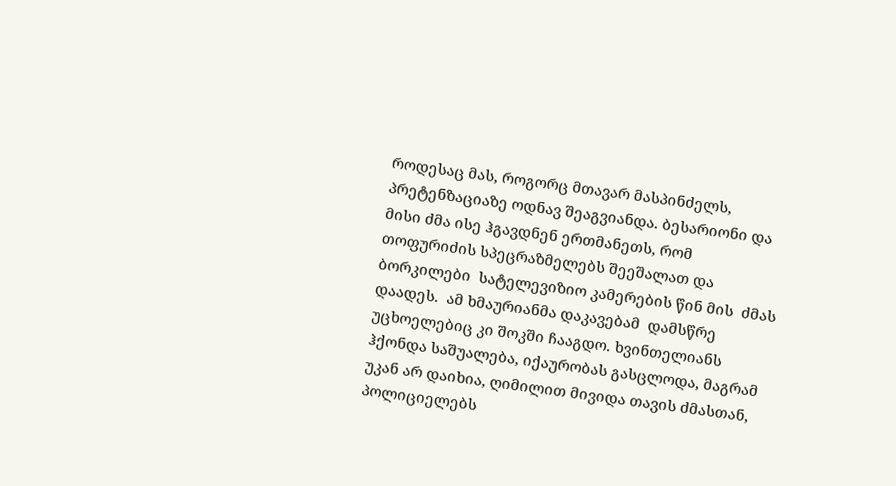როდესაც მას, როგორც მთავარ მასპინძელს, პრეტენზაციაზე ოდნავ შეაგვიანდა. ბესარიონი და მისი ძმა ისე ჰგავდნენ ერთმანეთს, რომ თოფურიძის სპეცრაზმელებს შეეშალათ და ბორკილები  სატელევიზიო კამერების წინ მის  ძმას დაადეს.  ამ ხმაურიანმა დაკავებამ  დამსწრე უცხოელებიც კი შოკში ჩააგდო. ხვინთელიანს ჰქონდა საშუალება, იქაურობას გასცლოდა, მაგრამ უკან არ დაიხია, ღიმილით მივიდა თავის ძმასთან, პოლიციელებს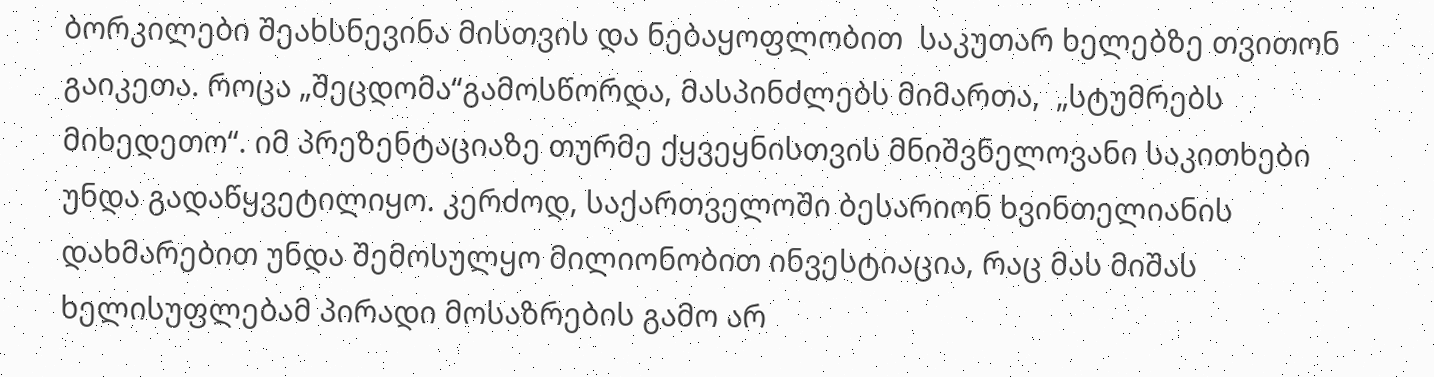ბორკილები შეახსნევინა მისთვის და ნებაყოფლობით  საკუთარ ხელებზე თვითონ გაიკეთა. როცა „შეცდომა“გამოსწორდა, მასპინძლებს მიმართა,  „სტუმრებს მიხედეთო“. იმ პრეზენტაციაზე თურმე ქყვეყნისთვის მნიშვნელოვანი საკითხები უნდა გადაწყვეტილიყო. კერძოდ, საქართველოში ბესარიონ ხვინთელიანის დახმარებით უნდა შემოსულყო მილიონობით ინვესტიაცია, რაც მას მიშას ხელისუფლებამ პირადი მოსაზრების გამო არ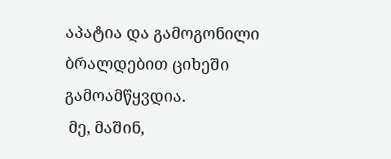აპატია და გამოგონილი ბრალდებით ციხეში გამოამწყვდია.
 მე, მაშინ,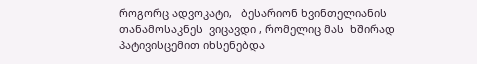როგორც ადვოკატი,   ბესარიონ ხვინთელიანის თანამოსაკნეს  ვიცავდი , რომელიც მას  ხშირად  პატივისცემით იხსენებდა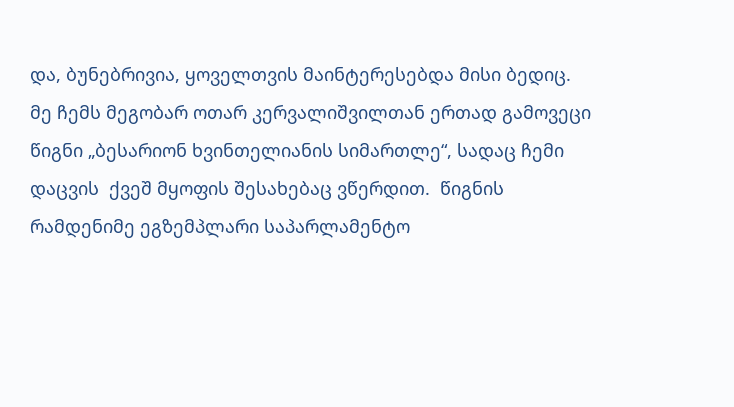და, ბუნებრივია, ყოველთვის მაინტერესებდა მისი ბედიც.
მე ჩემს მეგობარ ოთარ კერვალიშვილთან ერთად გამოვეცი წიგნი „ბესარიონ ხვინთელიანის სიმართლე“, სადაც ჩემი დაცვის  ქვეშ მყოფის შესახებაც ვწერდით.  წიგნის რამდენიმე ეგზემპლარი საპარლამენტო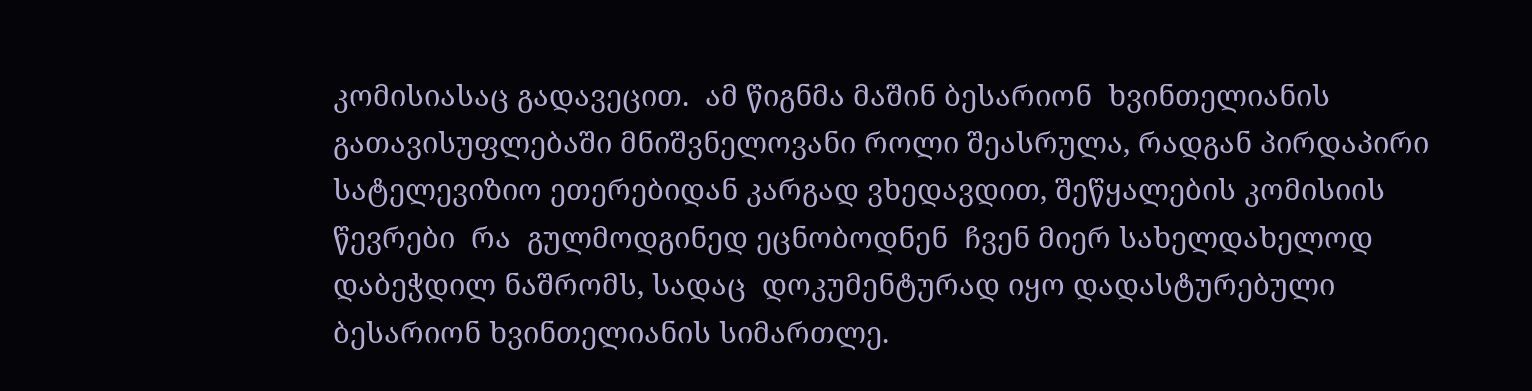კომისიასაც გადავეცით.  ამ წიგნმა მაშინ ბესარიონ  ხვინთელიანის გათავისუფლებაში მნიშვნელოვანი როლი შეასრულა, რადგან პირდაპირი სატელევიზიო ეთერებიდან კარგად ვხედავდით, შეწყალების კომისიის წევრები  რა  გულმოდგინედ ეცნობოდნენ  ჩვენ მიერ სახელდახელოდ დაბეჭდილ ნაშრომს, სადაც  დოკუმენტურად იყო დადასტურებული ბესარიონ ხვინთელიანის სიმართლე.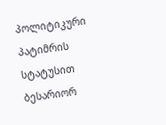პოლიტიკური პატიმრის სტატუსით ბესარიორ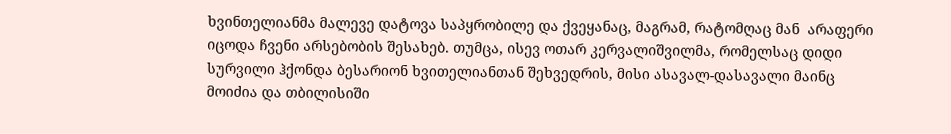ხვინთელიანმა მალევე დატოვა საპყრობილე და ქვეყანაც, მაგრამ, რატომღაც მან  არაფერი  იცოდა ჩვენი არსებობის შესახებ. თუმცა, ისევ ოთარ კერვალიშვილმა, რომელსაც დიდი სურვილი ჰქონდა ბესარიონ ხვითელიანთან შეხვედრის, მისი ასავალ-დასავალი მაინც მოიძია და თბილისიში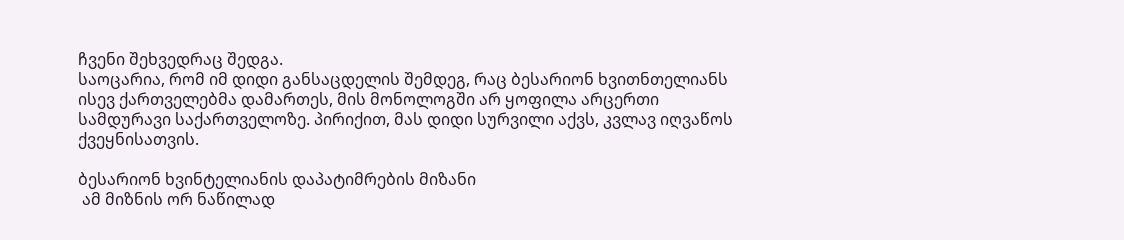ჩვენი შეხვედრაც შედგა.
საოცარია, რომ იმ დიდი განსაცდელის შემდეგ, რაც ბესარიონ ხვითნთელიანს ისევ ქართველებმა დამართეს, მის მონოლოგში არ ყოფილა არცერთი სამდურავი საქართველოზე. პირიქით, მას დიდი სურვილი აქვს, კვლავ იღვაწოს ქვეყნისათვის.

ბესარიონ ხვინტელიანის დაპატიმრების მიზანი
 ამ მიზნის ორ ნაწილად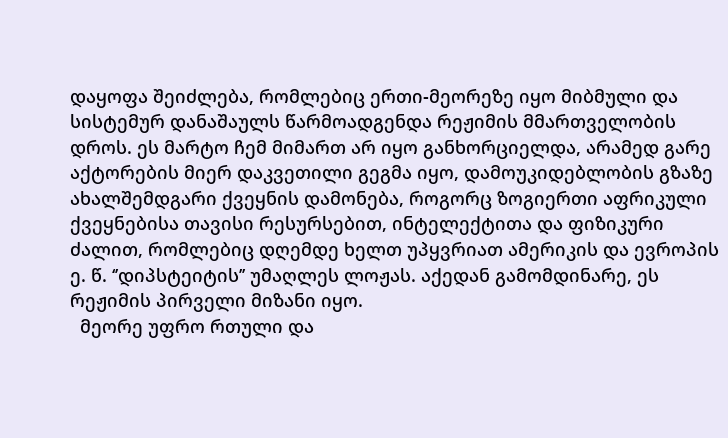დაყოფა შეიძლება, რომლებიც ერთი-მეორეზე იყო მიბმული და სისტემურ დანაშაულს წარმოადგენდა რეჟიმის მმართველობის დროს. ეს მარტო ჩემ მიმართ არ იყო განხორციელდა, არამედ გარე აქტორების მიერ დაკვეთილი გეგმა იყო, დამოუკიდებლობის გზაზე ახალშემდგარი ქვეყნის დამონება, როგორც ზოგიერთი აფრიკული ქვეყნებისა თავისი რესურსებით, ინტელექტითა და ფიზიკური ძალით, რომლებიც დღემდე ხელთ უპყვრიათ ამერიკის და ევროპის ე. წ. ‘’დიპსტეიტის’’ უმაღლეს ლოჟას. აქედან გამომდინარე, ეს რეჟიმის პირველი მიზანი იყო.
  მეორე უფრო რთული და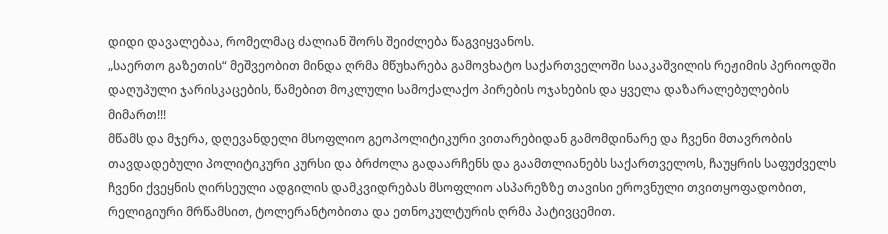დიდი დავალებაა, რომელმაც ძალიან შორს შეიძლება წაგვიყვანოს.
„საერთო გაზეთის“ მეშვეობით მინდა ღრმა მწუხარება გამოვხატო საქართველოში სააკაშვილის რეჟიმის პერიოდში დაღუპული ჯარისკაცების, წამებით მოკლული სამოქალაქო პირების ოჯახების და ყველა დაზარალებულების მიმართ!!!
მწამს და მჯერა, დღევანდელი მსოფლიო გეოპოლიტიკური ვითარებიდან გამომდინარე და ჩვენი მთავრობის თავდადებული პოლიტიკური კურსი და ბრძოლა გადაარჩენს და გაამთლიანებს საქართველოს, ჩაუყრის საფუძველს ჩვენი ქვეყნის ღირსეული ადგილის დამკვიდრებას მსოფლიო ასპარეზზე თავისი ეროვნული თვითყოფადობით, რელიგიური მრწამსით, ტოლერანტობითა და ეთნოკულტურის ღრმა პატივცემით.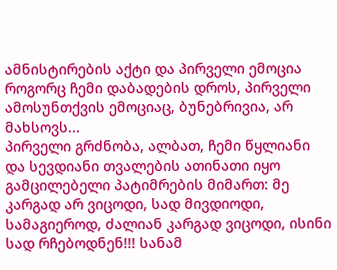ამნისტირების აქტი და პირველი ემოცია
როგორც ჩემი დაბადების დროს, პირველი ამოსუნთქვის ემოციაც, ბუნებრივია, არ მახსოვს...
პირველი გრძნობა, ალბათ, ჩემი წყლიანი და სევდიანი თვალების ათინათი იყო გამცილებელი პატიმრების მიმართ: მე კარგად არ ვიცოდი, სად მივდიოდი, სამაგიეროდ, ძალიან კარგად ვიცოდი, ისინი სად რჩებოდნენ!!! სანამ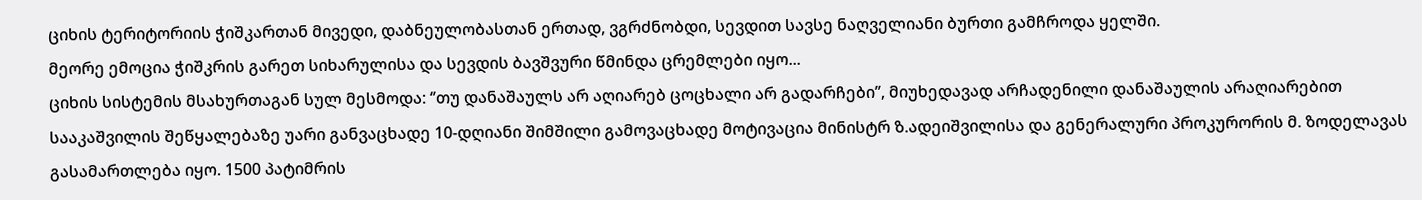ციხის ტერიტორიის ჭიშკართან მივედი, დაბნეულობასთან ერთად, ვგრძნობდი, სევდით სავსე ნაღველიანი ბურთი გამჩროდა ყელში.
მეორე ემოცია ჭიშკრის გარეთ სიხარულისა და სევდის ბავშვური წმინდა ცრემლები იყო...
ციხის სისტემის მსახურთაგან სულ მესმოდა: ‘’თუ დანაშაულს არ აღიარებ ცოცხალი არ გადარჩები’’, მიუხედავად არჩადენილი დანაშაულის არაღიარებით სააკაშვილის შეწყალებაზე უარი განვაცხადე 10-დღიანი შიმშილი გამოვაცხადე მოტივაცია მინისტრ ზ.ადეიშვილისა და გენერალური პროკურორის მ. ზოდელავას გასამართლება იყო. 1500 პატიმრის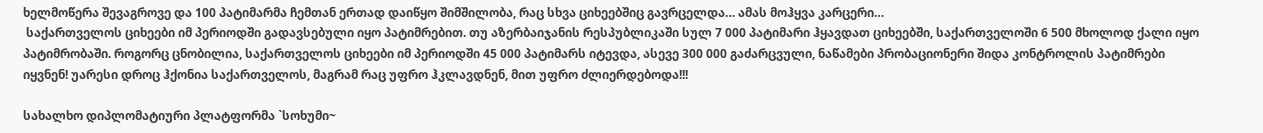ხელმოწერა შევაგროვე და 100 პატიმარმა ჩემთან ერთად დაიწყო შიმშილობა, რაც სხვა ციხეებშიც გავრცელდა… ამას მოჰყვა კარცერი…
 საქართველოს ციხეები იმ პერიოდში გადავსებული იყო პატიმრებით. თუ აზერბაიჯანის რესპუბლიკაში სულ 7 000 პატიმარი ჰყავდათ ციხეებში, საქართველოში 6 500 მხოლოდ ქალი იყო პატიმრობაში. როგორც ცნობილია, საქართველოს ციხეები იმ პერიოდში 45 000 პატიმარს იტევდა, ასევე 300 000 გაძარცვული, ნაწამები პრობაციონერი შიდა კონტროლის პატიმრები იყვნენ! უარესი დროც ჰქონია საქართველოს, მაგრამ რაც უფრო ჰკლავდნენ, მით უფრო ძლიერდებოდა!!!

სახალხო დიპლომატიური პლატფორმა `სოხუმი~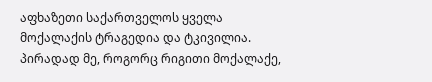აფხაზეთი საქართველოს ყველა მოქალაქის ტრაგედია და ტკივილია.
პირადად მე, როგორც რიგითი მოქალაქე,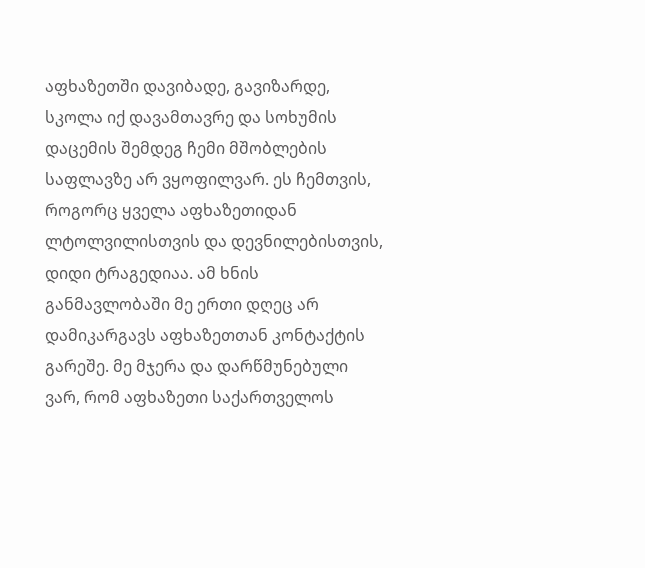აფხაზეთში დავიბადე, გავიზარდე, სკოლა იქ დავამთავრე და სოხუმის დაცემის შემდეგ ჩემი მშობლების საფლავზე არ ვყოფილვარ. ეს ჩემთვის, როგორც ყველა აფხაზეთიდან ლტოლვილისთვის და დევნილებისთვის, დიდი ტრაგედიაა. ამ ხნის განმავლობაში მე ერთი დღეც არ დამიკარგავს აფხაზეთთან კონტაქტის გარეშე. მე მჯერა და დარწმუნებული ვარ, რომ აფხაზეთი საქართველოს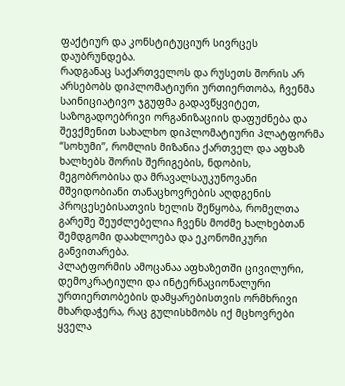ფაქტიურ და კონსტიტუციურ სივრცეს დაუბრუნდება.
რადგანაც საქართველოს და რუსეთს შორის არ არსებობს დიპლომატიური ურთიერთობა, ჩვენმა საინიციატივო ჯგუფმა გადავწყვიტეთ, საზოგადოებრივი ორგანიზაციის დაფუძნება და შევქმენით სახალხო დიპლომატიური პლატფორმა “სოხუმი’’, რომლის მიზანია ქართველ და აფხაზ ხალხებს შორის შერიგების, ნდობის, მეგობრობისა და მრავალსაუკუნოვანი მშვიდობიანი თანაცხოვრების აღდგენის პროცესებისათვის ხელის შეწყობა, რომელთა გარეშე შეუძლებელია ჩვენს მოძმე ხალხებთან შემდგომი დაახლოება და ეკონომიკური განვითარება.
პლატფორმის ამოცანაა აფხაზეთში ცივილური, დემოკრატიული და ინტერნაციონალური ურთიერთობების დამყარებისთვის ორმხრივი მხარდაჭერა, რაც გულისხმობს იქ მცხოვრები ყველა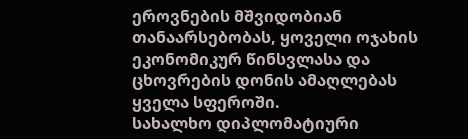ეროვნების მშვიდობიან თანაარსებობას, ყოველი ოჯახის ეკონომიკურ წინსვლასა და ცხოვრების დონის ამაღლებას ყველა სფეროში.
სახალხო დიპლომატიური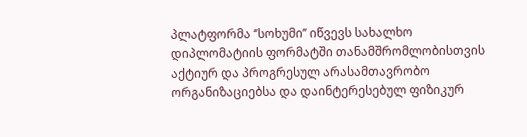პლატფორმა ‘’სოხუმი’’ იწვევს სახალხო დიპლომატიის ფორმატში თანამშრომლობისთვის აქტიურ და პროგრესულ არასამთავრობო ორგანიზაციებსა და დაინტერესებულ ფიზიკურ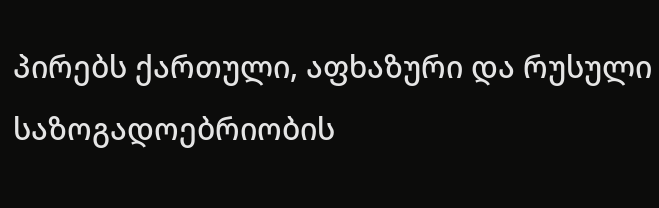პირებს ქართული, აფხაზური და რუსული საზოგადოებრიობის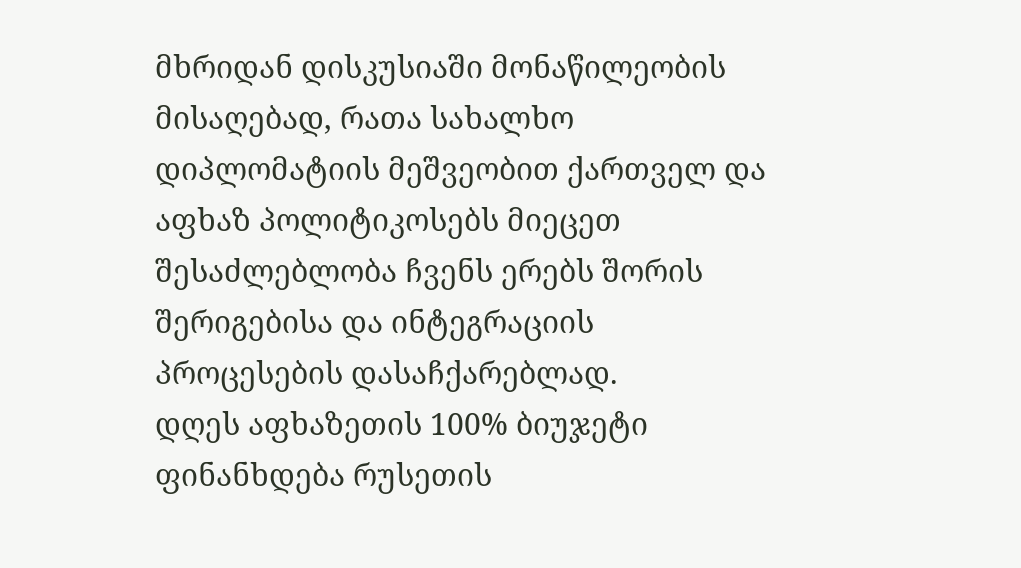მხრიდან დისკუსიაში მონაწილეობის მისაღებად, რათა სახალხო დიპლომატიის მეშვეობით ქართველ და აფხაზ პოლიტიკოსებს მიეცეთ შესაძლებლობა ჩვენს ერებს შორის შერიგებისა და ინტეგრაციის პროცესების დასაჩქარებლად.
დღეს აფხაზეთის 100% ბიუჯეტი ფინანხდება რუსეთის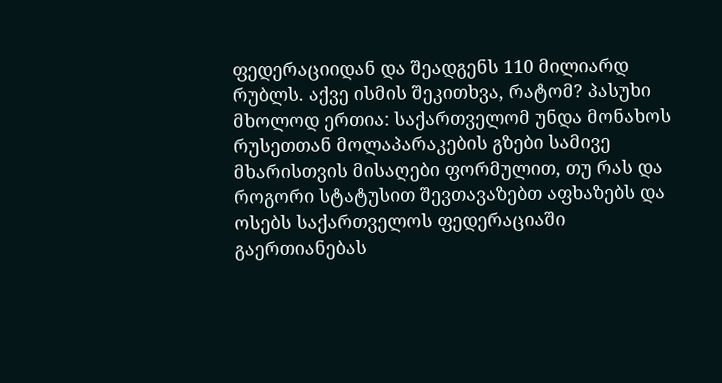ფედერაციიდან და შეადგენს 110 მილიარდ რუბლს. აქვე ისმის შეკითხვა, რატომ? პასუხი მხოლოდ ერთია: საქართველომ უნდა მონახოს რუსეთთან მოლაპარაკების გზები სამივე მხარისთვის მისაღები ფორმულით, თუ რას და როგორი სტატუსით შევთავაზებთ აფხაზებს და ოსებს საქართველოს ფედერაციაში გაერთიანებას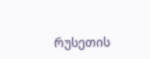რუსეთის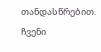თანდასწრებით.
ჩვენი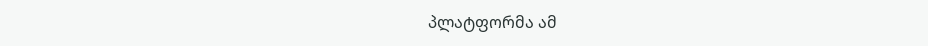პლატფორმა ამ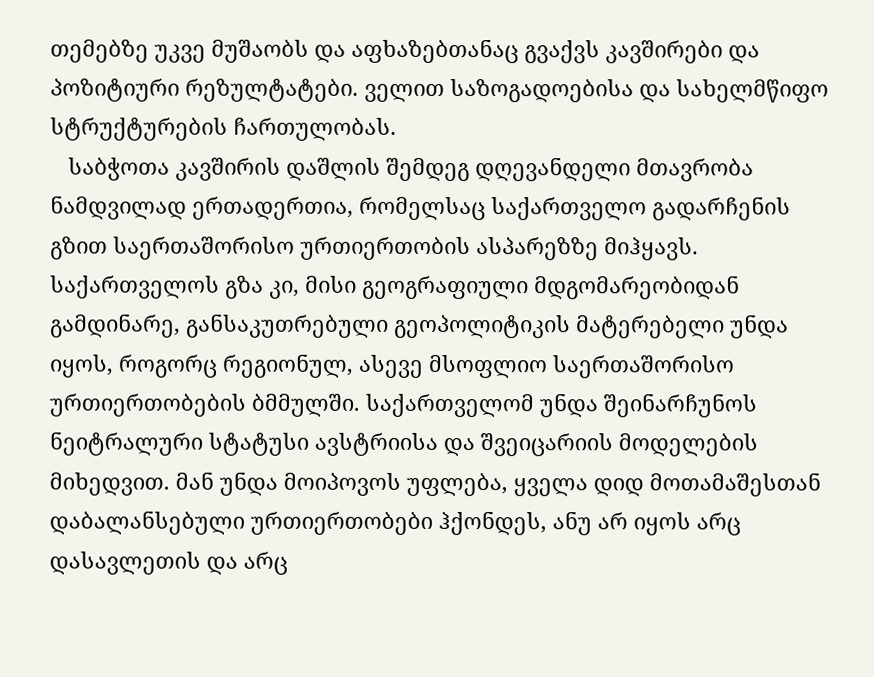თემებზე უკვე მუშაობს და აფხაზებთანაც გვაქვს კავშირები და პოზიტიური რეზულტატები. ველით საზოგადოებისა და სახელმწიფო სტრუქტურების ჩართულობას.
   საბჭოთა კავშირის დაშლის შემდეგ დღევანდელი მთავრობა ნამდვილად ერთადერთია, რომელსაც საქართველო გადარჩენის გზით საერთაშორისო ურთიერთობის ასპარეზზე მიჰყავს. საქართველოს გზა კი, მისი გეოგრაფიული მდგომარეობიდან გამდინარე, განსაკუთრებული გეოპოლიტიკის მატერებელი უნდა იყოს, როგორც რეგიონულ, ასევე მსოფლიო საერთაშორისო ურთიერთობების ბმმულში. საქართველომ უნდა შეინარჩუნოს ნეიტრალური სტატუსი ავსტრიისა და შვეიცარიის მოდელების მიხედვით. მან უნდა მოიპოვოს უფლება, ყველა დიდ მოთამაშესთან დაბალანსებული ურთიერთობები ჰქონდეს, ანუ არ იყოს არც დასავლეთის და არც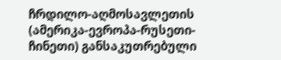ჩრდილო-აღმოსავლეთის (ამერიკა-ევროპა-რუსეთი-ჩინეთი) განსაკუთრებული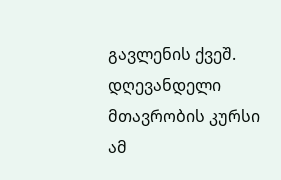გავლენის ქვეშ. დღევანდელი  მთავრობის კურსი ამ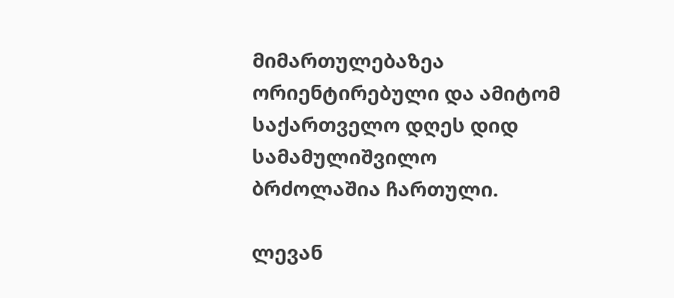მიმართულებაზეა ორიენტირებული და ამიტომ საქართველო დღეს დიდ სამამულიშვილო ბრძოლაშია ჩართული.

ლევან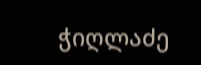ჭიღლაძე